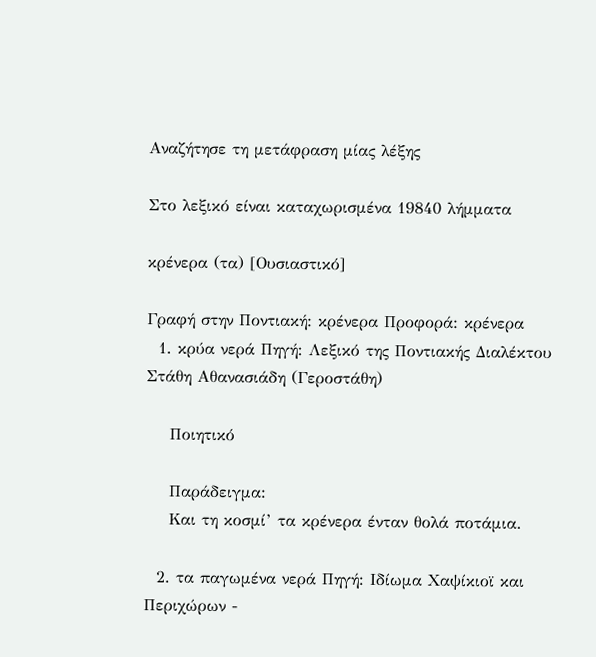Αναζήτησε τη μετάφραση μίας λέξης

Στο λεξικό είναι καταχωρισμένα 19840 λήμματα

κρένερα (τα) [Ουσιαστικό]

Γραφή στην Ποντιακή: κρένερα Προφορά: κρένερα
  1. κρύα νερά Πηγή: Λεξικό της Ποντιακής Διαλέκτου Στάθη Αθανασιάδη (Γεροστάθη)

    Ποιητικό

    Παράδειγμα:
    Και τη κοσμί’ τα κρένερα ένταν θολά ποτάμια.

  2. τα παγωμένα νερά Πηγή: Ιδίωμα Χαψίκιοϊ και Περιχώρων -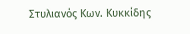Στυλιανός Κων. Κυκκίδης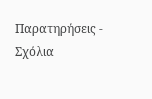Παρατηρήσεις - Σχόλια